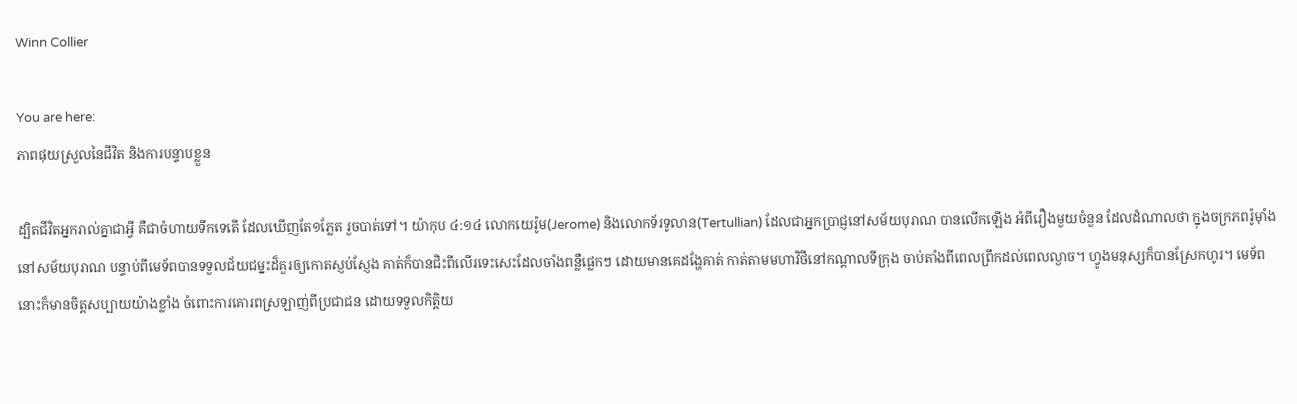Winn Collier

You are here:
ភាពផុយស្រួលនៃជីវិត និងការបន្ទាបខ្លួន

ដ្បិតជីវិតអ្នករាល់គ្នាជាអ្វី គឺជាចំហាយទឹកទេតើ ដែលឃើញតែ១ភ្លែត រួចបាត់ទៅ។ យ៉ាកុប ៤:១៤ លោកយេរ៉ូម(Jerome) និងលោកទ័រទូលាន(Tertullian) ដែលជាអ្នកប្រាជ្ញនៅសម័យបុរាណ បានលើកឡើង អំពីរឿងមួយចំនួន ដែលដំណាលថា ក្នុងចក្រភពរ៉ូម៉ាំង នៅសម័យបុរាណ បន្ទាប់ពីមេទ័ពបានទទួលជ័យជម្នះដ៏គួរឲ្យកោតស្ញប់ស្ញែង គាត់ក៏បានជិះពីលើរទេះសេះដែលចាំងពន្លឺផ្លេកៗ ដោយមានគេដង្ហែគាត់ កាត់តាមមហាវិថីនៅកណ្តាលទីក្រុង ចាប់តាំងពីពេលព្រឹកដល់ពេលល្ងាច។ ហ្វូងមនុស្សក៏បានស្រែកហូរ។ មេទ័ពនោះក៏មានចិត្តសប្បាយយ៉ាងខ្លាំង ចំពោះការគោរពស្រឡាញ់ពីប្រជាជន ដោយទទួលកិត្តិយ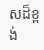សដ៏ខ្ពង់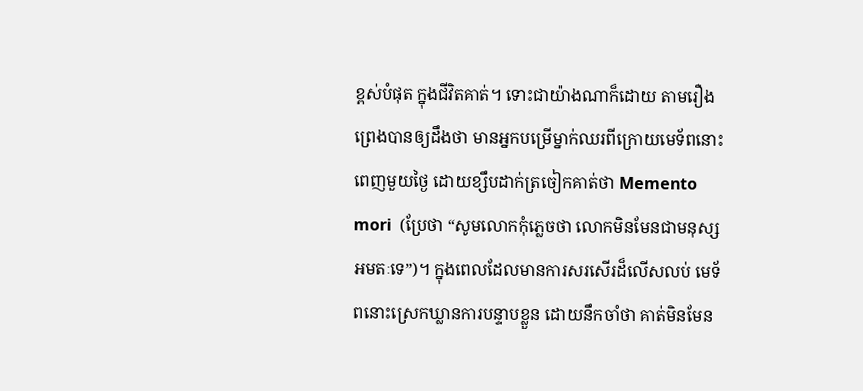ខ្ពស់បំផុត ក្នុងជីវិតគាត់។ ទោះជាយ៉ាងណាក៏ដោយ តាមរឿងព្រេងបានឲ្យដឹងថា មានអ្នកបម្រើម្នាក់ឈរពីក្រោយមេទ័ពនោះ ពេញមួយថ្ងៃ ដោយខ្សឹបដាក់ត្រចៀកគាត់ថា Memento mori  (ប្រែថា “សូមលោកកុំភ្លេចថា លោកមិនមែនជាមនុស្សអមតៈទេ”)។ ក្នុងពេលដែលមានការសរសើរដ៏លើសលប់ មេទ័ពនោះស្រេកឃ្លានការបន្ទាបខ្លួន ដោយនឹកចាំថា គាត់មិនមែន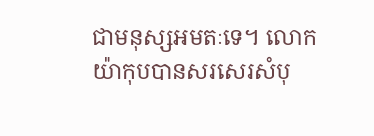ជាមនុស្សអមតៈទេ។ លោកយ៉ាកុបបានសរសេរសំបុ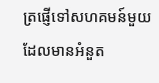ត្រផ្ញើទៅសហគមន៍មួយ ដែលមានអំនួត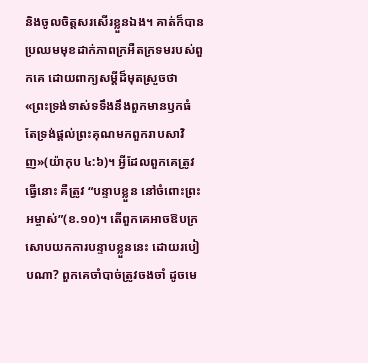និងចូលចិត្តសរសើរខ្លួនឯង។ គាត់ក៏បានប្រឈមមុខដាក់ភាពក្រអឺតក្រទមរបស់ពួកគេ ដោយពាក្យសម្តីដ៏មុតស្រួចថា «ព្រះទ្រង់ទាស់ទទឹងនឹងពួកមានឫកធំ តែទ្រង់ផ្តល់ព្រះគុណមកពួករាបសាវិញ»(យ៉ាកុប ៤:៦)។ អ្វីដែលពួកគេត្រូវធ្វើនោះ គឺត្រូវ “បន្ទាបខ្លួន នៅចំពោះព្រះអម្ចាស់”(ខ.១០)។ តើពួកគេអាចឱបក្រសោបយកការបន្ទាបខ្លួននេះ ដោយរបៀបណា? ពួកគេចាំបាច់ត្រូវចងចាំ ដូចមេ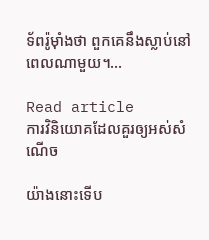ទ័ពរ៉ូម៉ាំងថា ពួកគេនឹងស្លាប់នៅពេលណាមួយ។…

Read article
ការវិនិយោគដែលគួរឲ្យអស់សំណើច

យ៉ាងនោះទើប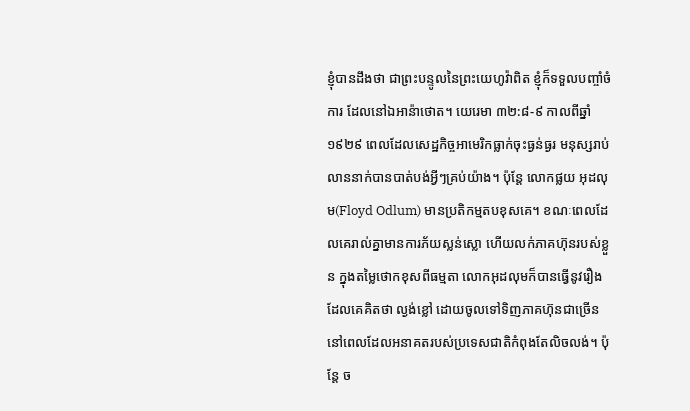ខ្ញុំបានដឹងថា ជាព្រះបន្ទូលនៃព្រះយេហូវ៉ាពិត ខ្ញុំក៏ទទួលបញ្ចាំចំការ ដែលនៅឯអាន៉ាថោត។ យេរេមា ៣២:៨-៩ កាលពីឆ្នាំ១៩២៩ ពេលដែលសេដ្ឋកិច្ចអាមេរិកធ្លាក់ចុះធ្ងន់ធ្ងរ មនុស្សរាប់លាននាក់បានបាត់បង់អ្វីៗគ្រប់យ៉ាង។ ប៉ុន្តែ លោកផ្លយ អុដលុម(Floyd Odlum) មានប្រតិកម្មតបខុសគេ។ ខណៈពេលដែលគេរាល់គ្នាមានការភ័យស្លន់ស្លោ ហើយលក់ភាគហ៊ុនរបស់ខ្លួន ក្នុងតម្លៃថោកខុសពីធម្មតា លោកអុដលុមក៏បានធ្វើនូវរឿងដែលគេគិតថា ល្ងង់ខ្លៅ ដោយចូលទៅទិញភាគហ៊ុនជាច្រើន នៅពេលដែលអនាគតរបស់ប្រទេសជាតិកំពុងតែលិចលង់។ ប៉ុន្តែ ច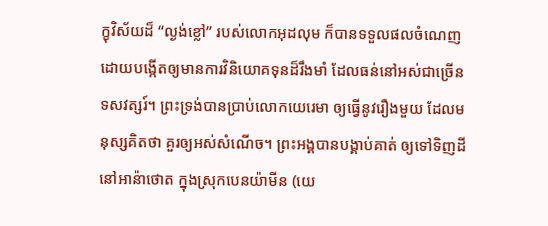ក្ខុវិស័យដ៏ “ល្ងង់ខ្លៅ” របស់លោកអុដលុម ក៏បានទទួលផលចំណេញ ដោយបង្កើតឲ្យមានការវិនិយោគទុនដ៏រឹងមាំ ដែលធន់នៅអស់ជាច្រើនទសវត្សរ៍។ ព្រះទ្រង់បានប្រាប់លោកយេរេមា ឲ្យធ្វើនូវរឿងមួយ ដែលមនុស្សគិតថា គួរឲ្យអស់សំណើច។ ព្រះអង្គបានបង្គាប់គាត់ ឲ្យទៅទិញដី នៅអាន៉ាថោត ក្នុងស្រុកបេនយ៉ាមីន (យេ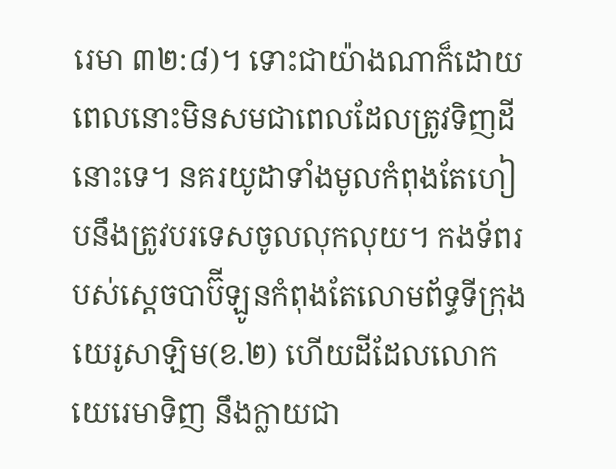រេមា ៣២:៨)។ ទោះជាយ៉ាងណាក៏ដោយ ពេលនោះមិនសមជាពេលដែលត្រូវទិញដីនោះទេ។ នគរយូដាទាំងមូលកំពុងតែហៀបនឹងត្រូវបរទេសចូលលុកលុយ។ កងទ័ពរបស់ស្តេចបាប៊ីឡូនកំពុងតែលោមព័ទ្ធទីក្រុងយេរូសាឡិម(ខ.២) ហើយដីដែលលោកយេរេមាទិញ នឹងក្លាយជា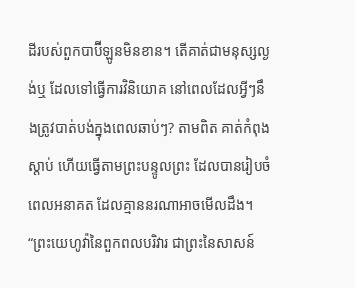ដីរបស់ពួកបាប៊ីឡូនមិនខាន។ តើគាត់ជាមនុស្សល្ងង់ឬ ដែលទៅធ្វើការវិនិយោគ នៅពេលដែលអ្វីៗនឹងត្រូវបាត់បង់ក្នុងពេលឆាប់ៗ? តាមពិត គាត់កំពុងស្តាប់ ហើយធ្វើតាមព្រះបន្ទូលព្រះ ដែលបានរៀបចំពេលអនាគត ដែលគ្មាននរណាអាចមើលដឹង។ “ព្រះយេហូវ៉ានៃពួកពលបរិវារ ជាព្រះនៃសាសន៍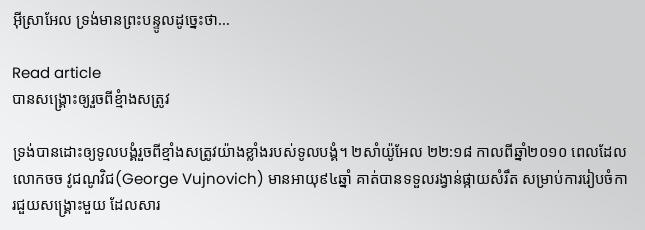អ៊ីស្រាអែល ទ្រង់មានព្រះបន្ទូលដូច្នេះថា…

Read article
បានសង្រ្គោះឲ្យរួចពីខ្មំាងសត្រូវ

ទ្រង់បានដោះឲ្យទូលបង្គំរួចពីខ្មាំងសត្រូវយ៉ាងខ្លាំងរបស់ទូលបង្គំ។ ២សាំយ៉ូអែល ២២:១៨ កាលពីឆ្នាំ២០១០ ពេលដែលលោកចច វូជណូវិជ(George Vujnovich) មានអាយុ៩៤ឆ្នាំ គាត់បានទទួលរង្វាន់ផ្កាយសំរឹត សម្រាប់ការរៀបចំការជួយសង្រ្គោះមួយ ដែលសារ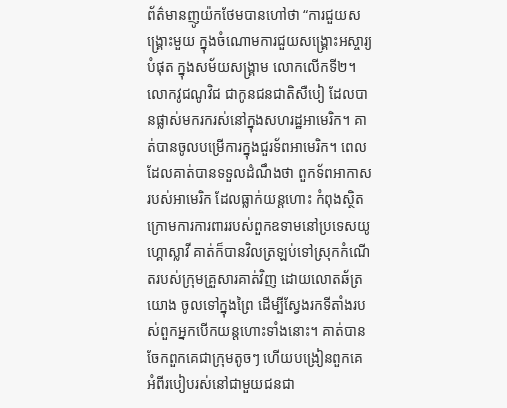ព័ត៌មានញូយ៉កថែមបានហៅថា “ការជួយសង្រ្គោះមួយ ក្នុងចំណោមការជួយសង្រ្គោះអស្ចារ្យបំផុត ក្នុងសម័យសង្រ្គាម លោកលើកទី២។ លោកវូជណូវិជ ជាកូនជនជាតិសឺបៀ ដែលបានផ្លាស់មករករស់នៅក្នុងសហរដ្ឋអាមេរិក។ គាត់បានចូលបម្រើការក្នុងជួរទ័ពអាមេរិក។ ពេលដែលគាត់បានទទួលដំណឹងថា ពួកទ័ពអាកាសរបស់អាមេរិក ដែលធ្លាក់យន្តហោះ កំពុងស្ថិតក្រោមការការពាររបស់ពួកឧទាមនៅប្រទេសយូហ្គោស្លាវី គាត់ក៏បានវិលត្រឡប់ទៅស្រុកកំណើតរបស់ក្រុមគ្រួសារគាត់វិញ ដោយលោតឆ័ត្រយោង ចូលទៅក្នុងព្រៃ ដើម្បីស្វែងរកទីតាំងរបស់ពួកអ្នកបើកយន្តហោះទាំងនោះ។ គាត់បានចែកពួកគេជាក្រុមតូចៗ ហើយបង្រៀនពួកគេ អំពីរបៀបរស់នៅជាមួយជនជា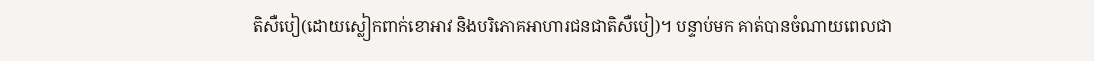តិសឺបៀ(ដោយស្លៀកពាក់ខោអាវ និងបរិភោគអាហារជនជាតិសឺបៀ)។ បន្ទាប់មក គាត់បានចំណាយពេលជា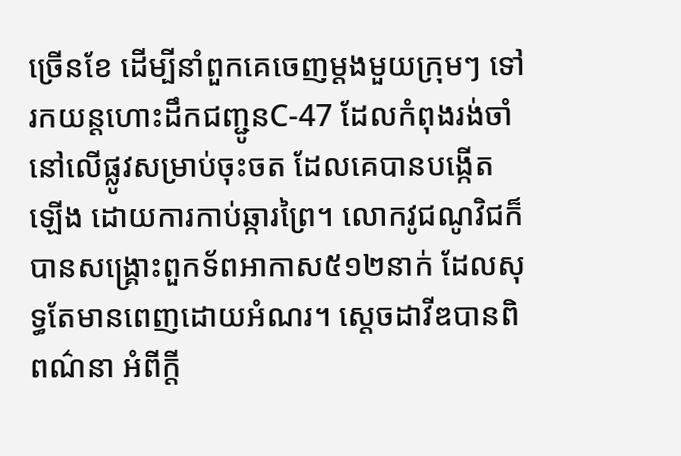ច្រើនខែ ដើម្បីនាំពួកគេចេញម្តងមួយក្រុមៗ ទៅរកយន្តហោះដឹកជញ្ជូនC-47 ដែលកំពុងរង់ចាំ នៅលើផ្លូវសម្រាប់ចុះចត ដែលគេបានបង្កើតឡើង ដោយការកាប់ឆ្ការព្រៃ។ លោកវូជណូវិជក៏បានសង្រ្គោះពួកទ័ពអាកាស៥១២នាក់ ដែលសុទ្ធតែមានពេញដោយអំណរ។ ស្តេចដាវីឌបានពិពណ៌នា អំពីក្តី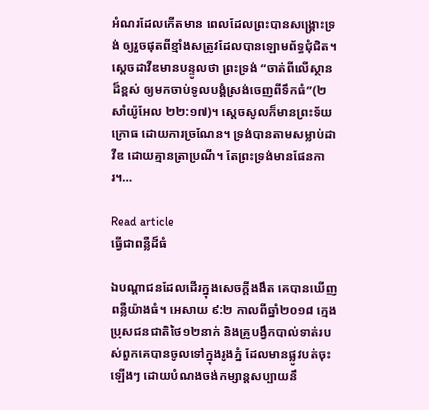អំណរដែលកើតមាន ពេលដែលព្រះបានសង្រ្គោះទ្រង់ ឲ្យរួចផុតពីខ្មាំងសត្រូវដែលបានឡោមព័ទ្ធជុំជិត។ ស្តេចដាវីឌមានបន្ទូលថា ព្រះទ្រង់ “ចាត់ពីលើស្ថានដ៏ខ្ពស់ ឲ្យមកចាប់ទូលបង្គំស្រង់ចេញពីទឹកធំ”(២សាំយ៉ូអែល ២២:១៧)។ ស្តេចសូលក៏មានព្រះទ័យក្រោធ ដោយការច្រណែន។ ទ្រង់បានតាមសម្លាប់ដាវីឌ ដោយគ្មានត្រាប្រណី។ តែព្រះទ្រង់មានផែនការ។…

Read article
ធ្វើជាពន្លឺដ៏ធំ

ឯបណ្តាជនដែលដើរក្នុងសេចក្តីងងឹត គេបានឃើញពន្លឺយ៉ាងធំ។ អេសាយ ៩:២ កាលពីឆ្នាំ២០១៨ ក្មេងប្រុសជនជាតិថៃ១២នាក់ និងគ្រូបង្វឹកបាល់ទាត់របស់ពួកគេបានចូលទៅក្នុងរូងភ្នំ ដែលមានផ្លូវបត់ចុះឡើងៗ ដោយបំណងចង់កម្សាន្តសប្បាយនឹ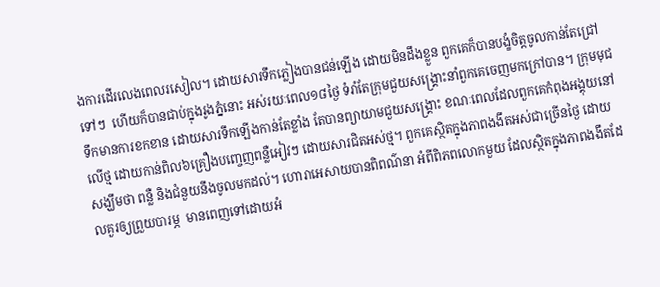ងការដើរលេងពេលរសៀល។ ដោយសារទឹកភ្លៀងបានជន់ឡើង ដោយមិនដឹងខ្លួន ពួកគេក៏បានបង្ខំចិត្តចូលកាន់តែជ្រៅទៅៗ  ហើយក៏បានជាប់ក្នុងរូងភ្នំនោះ អស់រយៈពេល១៨ថ្ងៃ ទំរាំតែក្រុមជួយសង្រ្គោះនាំពួកគេចេញមកក្រៅបាន។ ក្រុមមុជទឹកមានការខកខាន ដោយសារទឹកឡើងកាន់តែខ្លាំង តែបានព្យាយាមជួយសង្រ្គោះ ខណៈពេលដែលពួកគេកំពុងអង្គុយនៅលើថ្ម ដោយកាន់ពិល៦គ្រឿងបញ្ចេញពន្លឺអៀវៗ ដោយសារជិតអស់ថ្ម។ ពួកគេស្ថិតក្នុងភាពងងឹតអស់ជាច្រើនថ្ងៃ ដោយសង្ឃឹមថា ពន្លឺ និងជំនួយនឹងចូលមកដល់។ ហោរាអេសាយបានពិពណ៌នា អំពីពិភពលោកមួយ ដែលស្ថិតក្នុងភាពងងឹតដែលគួរឲ្យព្រួយបារម្ភ  មានពេញទៅដោយអំ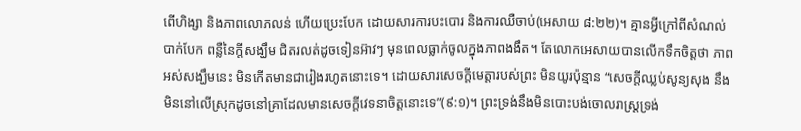ពើហិង្សា និងភាពលោភលន់ ហើយប្រេះបែក ដោយសារការបះបោរ និងការឈឺចាប់(អេសាយ ៨:២២)។ គ្មានអ្វីក្រៅពីសំណល់បាក់បែក ពន្លឺនៃក្តីសង្ឃឹម ជិតរលត់ដូចទៀនអ៊ាវៗ មុនពេលធ្លាក់ចូលក្នុងភាពងងឹត។ តែលោកអេសាយបានលើកទឹកចិត្តថា ភាពអស់សង្ឃឹមនេះ មិនកើតមានជារៀងរហូតនោះទេ។ ដោយសារសេចក្តីមេត្តារបស់ព្រះ មិនយូរប៉ុន្មាន “សេចក្តីឈ្លប់សូន្យសុង នឹងមិននៅលើស្រុកដូចនៅគ្រាដែលមានសេចក្តីវេទនាចិត្តនោះទេ”(៩:១)។ ព្រះទ្រង់នឹងមិនបោះបង់ចោលរាស្រ្តទ្រង់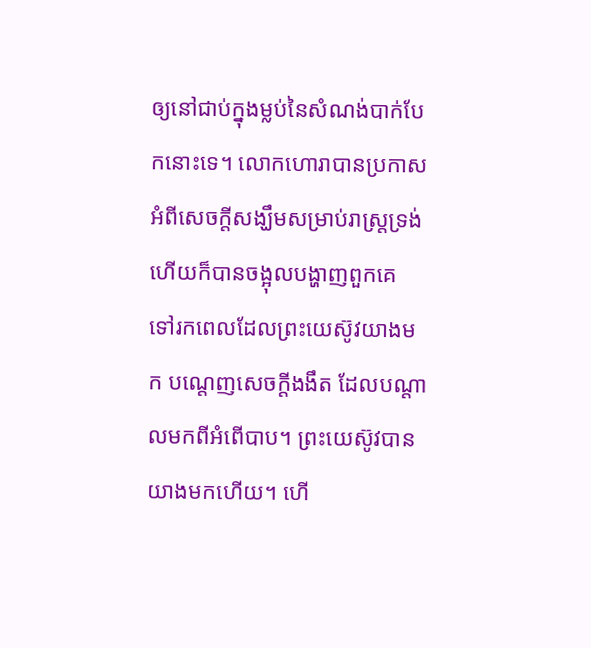ឲ្យនៅជាប់ក្នុងម្លប់នៃសំណង់បាក់បែកនោះទេ។ លោកហោរាបានប្រកាស អំពីសេចក្តីសង្ឃឹមសម្រាប់រាស្រ្តទ្រង់ ហើយក៏បានចង្អុលបង្ហាញពួកគេ ទៅរកពេលដែលព្រះយេស៊ូវយាងមក បណ្តេញសេចក្តីងងឹត ដែលបណ្តាលមកពីអំពើបាប។ ព្រះយេស៊ូវបានយាងមកហើយ។ ហើ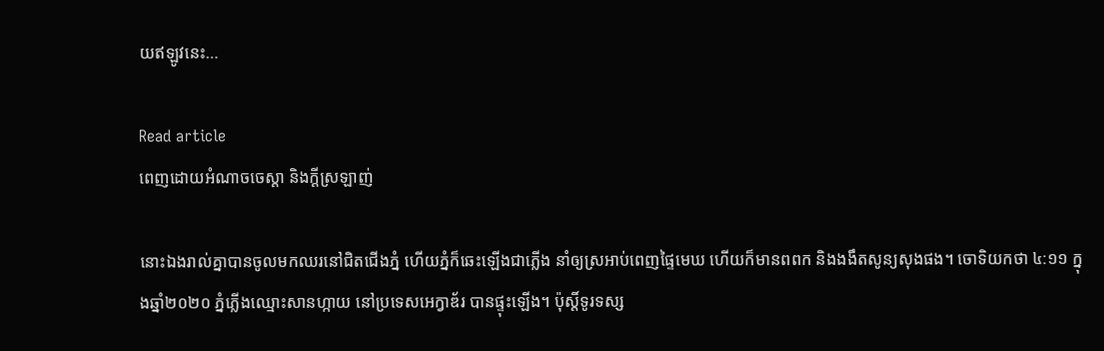យឥឡូវនេះ…

Read article
ពេញដោយអំណាចចេស្តា និងក្តីស្រឡាញ់

នោះឯងរាល់គ្នាបានចូលមកឈរនៅជិតជើងភ្នំ ហើយភ្នំក៏ឆេះឡើងជាភ្លើង នាំឲ្យស្រអាប់ពេញផ្ទៃមេឃ ហើយក៏មានពពក និងងងឹតសូន្យសុងផង។ ចោទិយកថា ៤:១១ ក្នុងឆ្នាំ២០២០ ភ្នំភ្លើងឈ្មោះសានហ្កាយ នៅប្រទេសអេក្វាឌ័រ បានផ្ទុះឡើង។ ប៉ុស្តិ៍ទូរទស្ស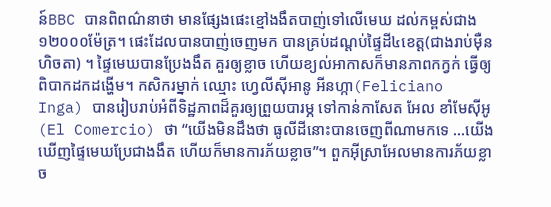ន៍BBC បានពិពណ៌នាថា មានផ្សែងផេះខ្មៅងងឹតបាញ់ទៅលើមេឃ ដល់កម្ពស់ជាង១២០០០ម៉ែត្រ។ ផេះដែលបានបាញ់ចេញមក បានគ្រប់ដណ្តប់ផ្ទៃដី៤ខេត្ត(ជាងរាប់ម៉ឺនហិចតា) ។ ផ្ទៃមេឃបានប្រែងងឹត គួរឲ្យខ្លាច ហើយខ្យល់អាកាសក៏មានភាពកក្វក់ ធ្វើឲ្យពិបាកដកដង្ហើម។ កសិករម្នាក់ ឈ្មោះ ហ្វេលីស៊ីអានូ អីនហ្កា(Feliciano Inga) បានរៀបរាប់អំពីទិដ្ឋភាពដ៏គួរឲ្យព្រួយបារម្ភ ទៅកាន់កាសែត អែល ខាំមែស៊ីអូ (El Comercio) ថា “យើងមិនដឹងថា ធូលីដីនោះបានចេញពីណាមកទេ …យើងឃើញផ្ទៃមេឃប្រែជាងងឹត ហើយក៏មានការភ័យខ្លាច”។ ពួកអ៊ីស្រាអែលមានការភ័យខ្លាច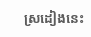ស្រដៀងនេះ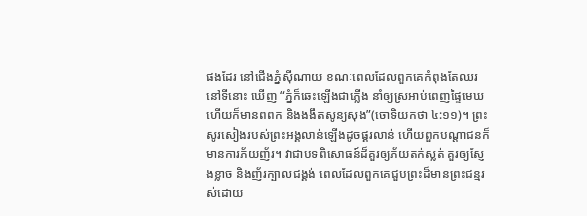ផងដែរ នៅជើងភ្នំស៊ីណាយ ខណៈពេលដែលពួកគេកំពុងតែឈរនៅទីនោះ ឃើញ “ភ្នំក៏ឆេះឡើងជាភ្លើង នាំឲ្យស្រអាប់ពេញផ្ទៃមេឃ ហើយក៏មានពពក និងងងឹតសូន្យសុង”(ចោទិយកថា ៤:១១)។ ព្រះសូរសៀងរបស់ព្រះអង្គលាន់ឡើងដូចផ្គរលាន់ ហើយពួកបណ្តាជនក៏មានការភ័យញ័រ។ វាជាបទពិសោធន៍ដ៏គួរឲ្យភ័យតក់ស្លត់ គួរឲ្យស្ញែងខ្លាច និងញ័រក្បាលជង្គង់ ពេលដែលពួកគេជួបព្រះដ៏មានព្រះជន្មរស់ដោយ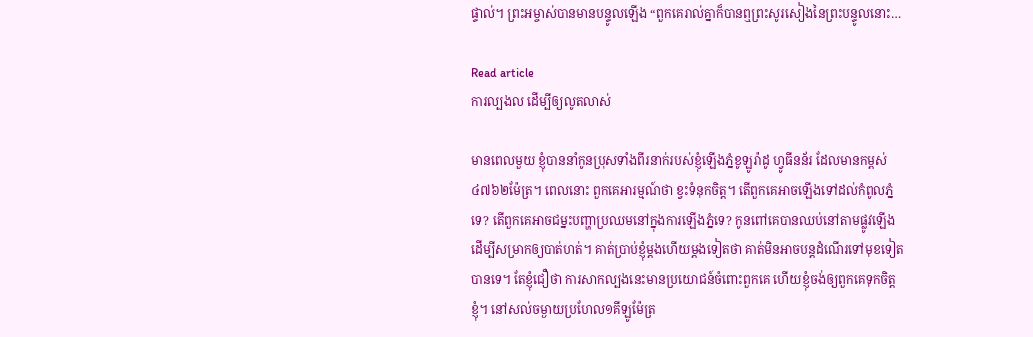ផ្ទាល់។ ព្រះអម្ចាស់បានមានបន្ទូលឡើង “ពួកគេរាល់គ្នាក៏បានឮព្រះសូរសៀងនៃព្រះបន្ទូលនោះ…

Read article
ការល្បងល ដើម្បីឲ្យលូតលាស់

មានពេលមួយ ខ្ញុំបាននាំកូនប្រុសទាំងពីរនាក់របស់ខ្ញុំឡើងភ្នំខូឡូរ៉ាដូ ហ្វូធីនន័រ ដែលមានកម្ពស់ ៤៧៦២ម៉ែត្រ។ ពេលនោះ ពួកគេអារម្មណ៍ថា ខ្វះទំនុកចិត្ត។ តើពួកគេអាចឡើងទៅដល់កំពូលភ្នំទេ? តើពួកគេអាចជម្នះបញ្ហាប្រឈមនៅក្នុងការឡើងភ្នំទេ? កូនពៅគេបានឈប់នៅតាមផ្លូវឡើង ដើម្បីសម្រាកឲ្យបាត់ហត់។ គាត់ប្រាប់ខ្ញុំម្តងហើយម្តងទៀតថា គាត់មិនអាចបន្តដំណើរទៅមុខទៀតបានទេ។ តែខ្ញុំជឿថា ការសាកល្បងនេះមានប្រយោជន៍ចំពោះពួកគេ ហើយខ្ញុំចង់ឲ្យពួកគេទុកចិត្តខ្ញុំ។ នៅសល់ចម្ងាយប្រហែល១គីឡូម៉ែត្រ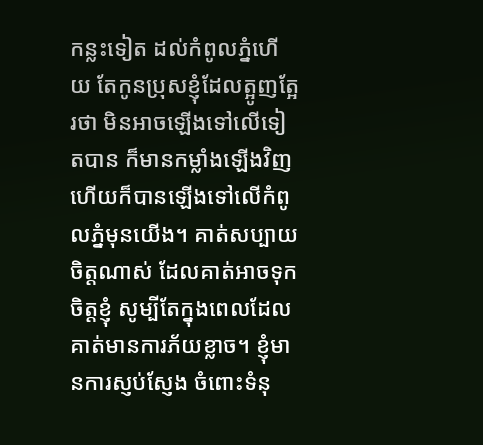កន្លះទៀត ដល់កំពូលភ្នំហើយ តែកូនប្រុសខ្ញុំដែលត្អូញត្អែរថា មិនអាចឡើងទៅលើទៀតបាន ក៏មានកម្លាំងឡើងវិញ ហើយក៏បានឡើងទៅលើកំពូលភ្នំមុនយើង។ គាត់សប្បាយចិត្តណាស់ ដែលគាត់អាចទុកចិត្តខ្ញុំ សូម្បីតែក្នុងពេលដែលគាត់មានការភ័យខ្លាច។ ខ្ញុំមានការស្ញប់ស្ញែង ចំពោះទំនុ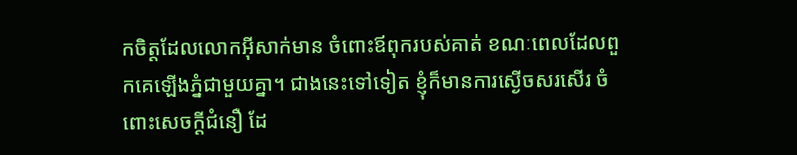កចិត្តដែលលោកអ៊ីសាក់មាន ចំពោះឪពុករបស់គាត់ ខណៈពេលដែលពួកគេឡើងភ្នំជាមួយគ្នា។ ជាងនេះទៅទៀត ខ្ញុំក៏មានការស្ងើចសរសើរ ចំពោះសេចក្តីជំនឿ ដែ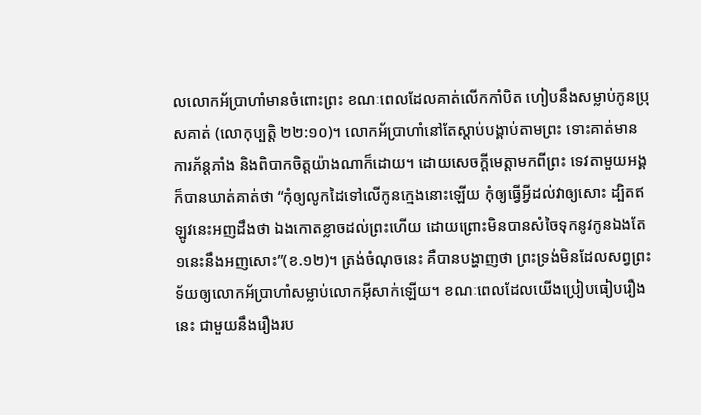លលោកអ័ប្រាហាំមានចំពោះព្រះ ខណៈពេលដែលគាត់លើកកាំបិត ហៀបនឹងសម្លាប់កូនប្រុសគាត់ (លោកុប្បត្តិ ២២:១០)។ លោកអ័ប្រាហាំនៅតែស្តាប់បង្គាប់តាមព្រះ ទោះគាត់មានការភ័ន្តភាំង និងពិបាកចិត្តយ៉ាងណាក៏ដោយ។ ដោយសេចក្តីមេត្តាមកពីព្រះ ទេវតាមួយអង្គក៏បានឃាត់គាត់ថា “កុំឲ្យលូកដៃទៅលើកូនក្មេងនោះឡើយ កុំឲ្យធ្វើអ្វីដល់វាឲ្យសោះ ដ្បិតឥឡូវនេះអញដឹងថា ឯងកោតខ្លាចដល់ព្រះហើយ ដោយព្រោះមិនបានសំចៃទុកនូវកូនឯងតែ១នេះនឹងអញសោះ”(ខ.១២)។ ត្រង់ចំណុចនេះ គឺបានបង្ហាញថា ព្រះទ្រង់មិនដែលសព្វព្រះទ័យឲ្យលោកអ័ប្រាហាំសម្លាប់លោកអ៊ីសាក់ឡើយ។ ខណៈពេលដែលយើងប្រៀបធៀបរឿងនេះ ជាមួយនឹងរឿងរប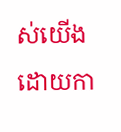ស់យើង ដោយកា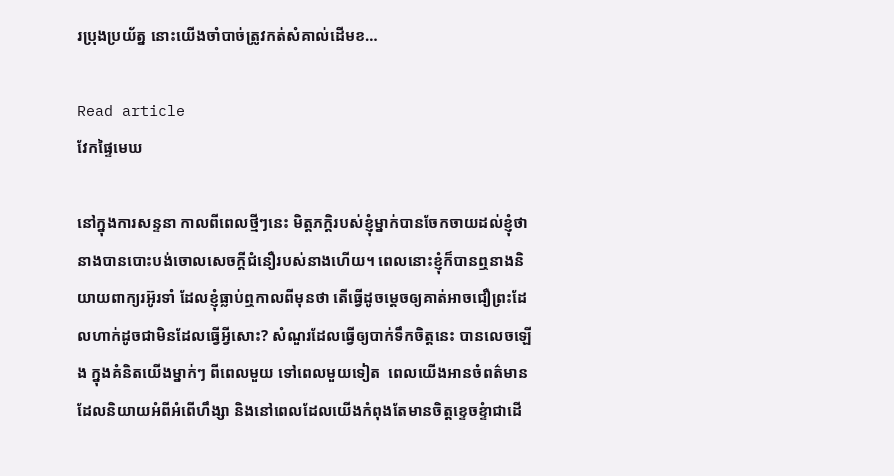រប្រុងប្រយ័ត្ន នោះយើងចាំបាច់ត្រូវកត់សំគាល់ដើមខ…

Read article
វែកផ្ទៃមេឃ

នៅក្នុងការសន្ទនា កាលពីពេលថ្មីៗនេះ មិត្តភក្តិរបស់ខ្ញុំម្នាក់បានចែកចាយដល់ខ្ញុំថា នាងបានបោះបង់ចោលសេចក្តីជំនឿរបស់នាងហើយ។ ពេលនោះខ្ញុំក៏បានឮនាងនិយាយពាក្យរអ៊ូរទាំ ដែលខ្ញុំធ្លាប់ឮកាលពីមុនថា តើធ្វើដូចម្តេចឲ្យគាត់អាចជឿព្រះដែលហាក់ដូចជាមិនដែលធ្វើអ្វីសោះ? សំណួរដែលធ្វើឲ្យបាក់ទឹកចិត្តនេះ បានលេចឡើង ក្នុងគំនិតយើងម្នាក់ៗ ពីពេលមួយ ទៅពេលមួយទៀត  ពេលយើងអានចំពត៌មានដែលនិយាយអំពីអំពើហឹង្សា និងនៅពេលដែលយើងកំពុងតែមានចិត្តខ្ទេចខ្ទំាជាដើ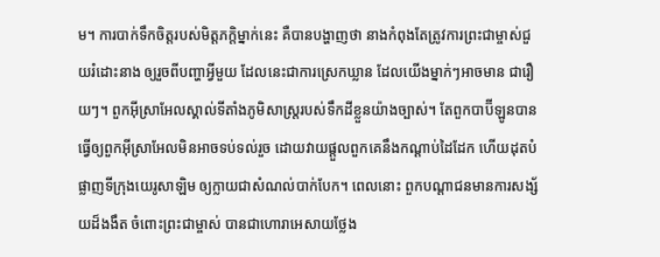ម។ ការបាក់ទឹកចិត្តរបស់មិត្តភក្តិម្នាក់នេះ គឺបានបង្ហាញថា នាងកំពុងតែត្រូវការព្រះជាម្ចាស់ជួយរំដោះនាង ឲ្យរួចពីបញ្ហាអ្វីមួយ ដែលនេះជាការស្រេកឃ្លាន ដែលយើងម្នាក់ៗអាចមាន ជារឿយៗ។ ពួកអ៊ីស្រាអែលស្គាល់ទីតាំងភូមិសាស្រ្តរបស់ទឹកដីខ្លួនយ៉ាងច្បាស់។ តែពួកបាប៊ីឡូនបានធ្វើឲ្យពួកអ៊ីស្រាអែលមិនអាចទប់ទល់រួច ដោយវាយផ្តួលពួកគេនឹងកណ្តាប់ដៃដែក ហើយដុតបំផ្លាញទីក្រុងយេរូសាឡិម ឲ្យក្លាយជាសំណល់បាក់បែក។ ពេលនោះ ពួកបណ្តាជនមានការសង្ស័យដ៏ងងឹត ចំពោះព្រះជាម្ចាស់ បានជាហោរាអេសាយថ្លែង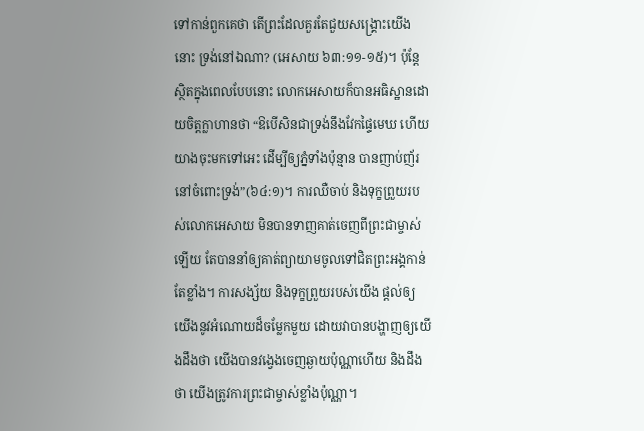ទៅកាន់ពួកគេថា តើព្រះដែលគួរតែជួយសង្រ្គោះយើងនោះ ទ្រង់នៅឯណា? (អេសាយ ៦៣:១១-១៥)។ ប៉ុន្តែ ស្ថិតក្នុងពេលបែបនោះ លោកអេសាយក៏បានអធិស្ឋានដោយចិត្តក្លាហានថា “ឱបើសិនជាទ្រង់នឹងវែកផ្ទៃមេឃ ហើយយាងចុះមកទៅអេះ ដើម្បីឲ្យភ្នំទាំងប៉ុន្មាន បានញាប់ញ័រនៅចំពោះទ្រង់”(៦៤:១)។ ការឈឺចាប់ និងទុក្ខព្រួយរបស់លោកអេសាយ មិនបានទាញគាត់ចេញពីព្រះជាម្ចាស់ឡើយ តែបាននាំឲ្យគាត់ព្យាយាមចូលទៅជិតព្រះអង្គកាន់តែខ្លាំង។ ការសង្ស័យ និងទុក្ខព្រួយរបស់យើង ផ្តល់ឲ្យយើងនូវអំណោយដ៏ចម្លែកមួយ ដោយវាបានបង្ហាញឲ្យយើងដឹងថា យើងបានវង្វេងចេញឆ្ងាយប៉ុណ្ណាហើយ និងដឹងថា យើងត្រូវការព្រះជាម្ចាស់ខ្លាំងប៉ុណ្ណា។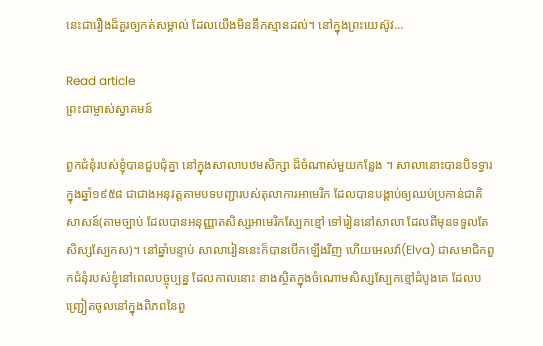នេះជារឿងដ៏គួរឲ្យកត់សម្គាល់ ដែលយើងមិននឹកស្មានដល់។ នៅក្នុងព្រះយេស៊ូវ…

Read article
ព្រះជាម្ចាស់ស្វាគមន៍

ពួកជំនុំរបស់ខ្ញុំបានជួបជុំគ្នា នៅក្នុងសាលាបឋមសិក្សា ដ៏ចំណាស់មួយកន្លែង ។ សាលានោះបានបិទទ្វារ ក្នុងឆ្នាំ១៩៥៨ ជាជាងអនុវត្តតាមបទបញ្ជារបស់តុលាការអាមេរិក ដែលបានបង្គាប់ឲ្យឈប់ប្រកាន់ជាតិសាសន៍(តាមច្បាប់ ដែលបានអនុញ្ញាតសិស្សអាមេរិកស្បែកខ្មៅ ទៅរៀននៅសាលា ដែលពីមុនទទួលតែសិស្សស្បែកស)។ នៅឆ្នាំបន្ទាប់ សាលារៀននេះក៏បានបើកឡើងវិញ ហើយអេលវ៉ា(Elva) ជាសមាជិកពួកជំនុំរបស់ខ្ញុំនៅពេលបច្ចុប្បន្ន ដែលកាលនោះ នាងស្ថិតក្នុងចំណោមសិស្សស្បែកខ្មៅដំបូងគេ ដែលបញ្រ្ជៀតចូលនៅក្នុងពិភពនៃពួ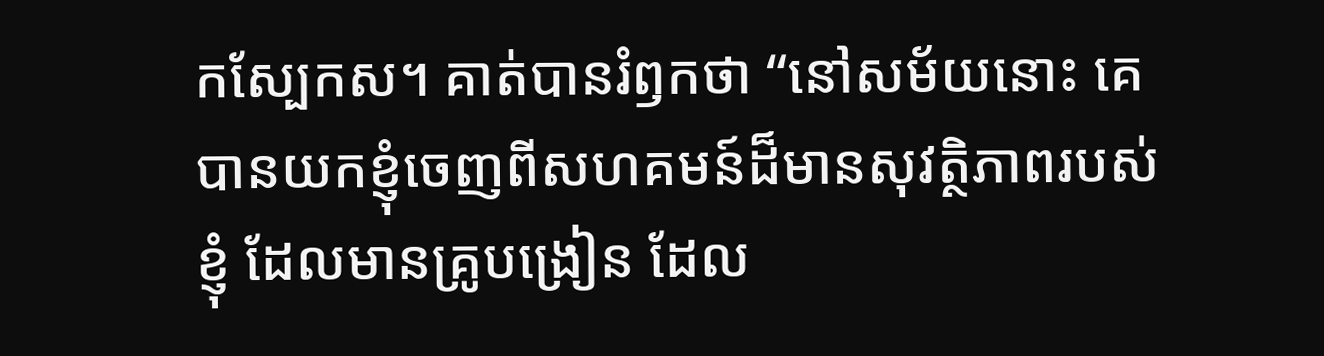កស្បែកស។ គាត់បានរំឭកថា “នៅសម័យនោះ គេបានយកខ្ញុំចេញពីសហគមន៍ដ៏មានសុវត្ថិភាពរបស់ខ្ញុំ ដែលមានគ្រូបង្រៀន ដែល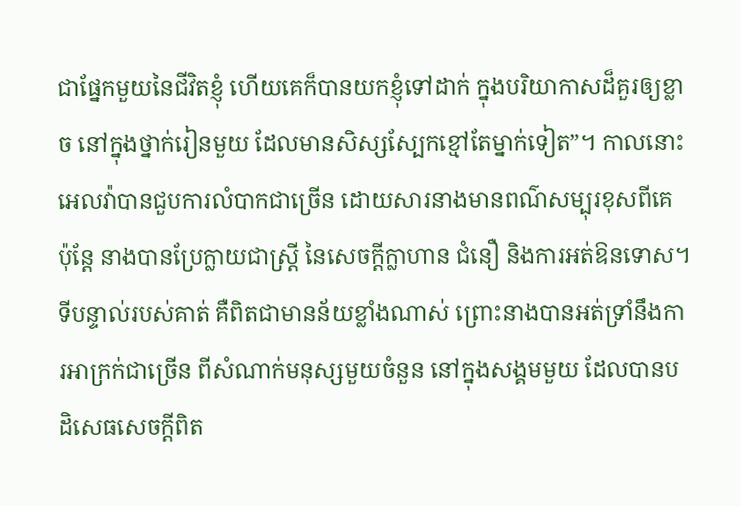ជាផ្នែកមួយនៃជីវិតខ្ញុំ ហើយគេក៏បានយកខ្ញុំទៅដាក់ ក្នុងបរិយាកាសដ៏គួរឲ្យខ្លាច នៅក្នុងថ្នាក់រៀនមួយ ដែលមានសិស្សស្បែកខ្មៅតែម្នាក់ទៀត”។ កាលនោះ អេលវ៉ាបានជួបការលំបាកជាច្រើន ដោយសារនាងមានពណ៌សម្បុរខុសពីគេ ប៉ុន្តែ នាងបានប្រែក្លាយជាស្រ្តី នៃសេចក្តីក្លាហាន ជំនឿ និងការអត់ឱនទោស។ ទីបន្ទាល់របស់គាត់ គឺពិតជាមានន័យខ្លាំងណាស់ ព្រោះនាងបានអត់ទ្រាំនឹងការអាក្រក់ជាច្រើន ពីសំណាក់មនុស្សមួយចំនួន នៅក្នុងសង្គមមួយ ដែលបានបដិសេធសេចក្តីពិត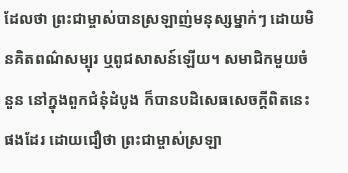ដែលថា ព្រះជាម្ចាស់បានស្រឡាញ់មនុស្សម្នាក់ៗ ដោយមិនគិតពណ៌សម្បុរ ឬពូជសាសន៍ឡើយ។ សមាជិកមួយចំនួន នៅក្នុងពួកជំនុំដំបូង ក៏បានបដិសេធសេចក្តីពិតនេះផងដែរ ដោយជឿថា ព្រះជាម្ចាស់ស្រឡា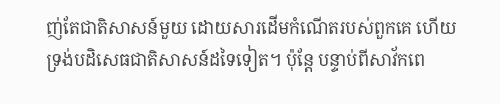ញ់តែជាតិសាសន៍មួយ ដោយសារដើមកំណើតរបស់ពួកគេ ហើយទ្រង់បដិសេធជាតិសាសន៍ដទៃទៀត។ ប៉ុន្តែ បន្ទាប់ពីសាវ័កពេ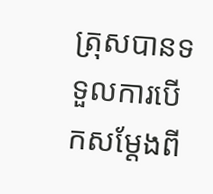ត្រុសបានទទួលការបើកសម្តែងពី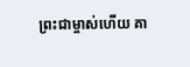ព្រះជាម្ចាស់ហើយ គា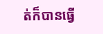ត់ក៏បានធ្វើ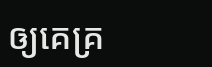ឲ្យគេគ្រ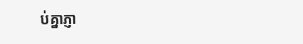ប់គ្នាភ្ញា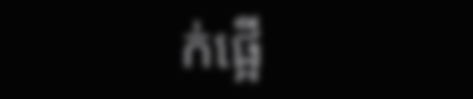ក់ផ្អើ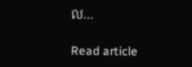ល…

Read article